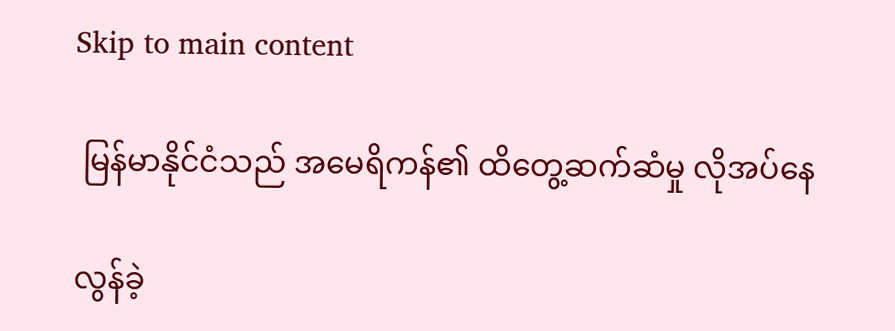Skip to main content

 မြန်မာနိုင်ငံသည် အမေရိကန်၏ ထိတွေ့ဆက်ဆံမှု လိုအပ်နေ

လွန်ခဲ့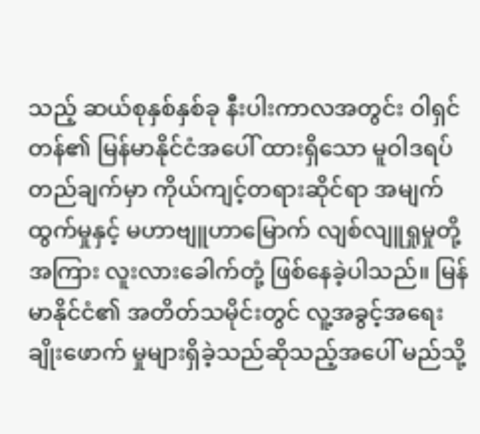သည့် ဆယ်စုနှစ်နှစ်ခု နီးပါးကာလအတွင်း ဝါရှင်တန်၏ မြန်မာနိုင်ငံအပေါ် ထားရှိသော မူဝါဒရပ်တည်ချက်မှာ ကိုယ်ကျင့်တရားဆိုင်ရာ အမျက်ထွက်မှုနှင့် မဟာဗျူဟာမြောက် လျစ်လျူရှုမှုတို့အကြား လူးလားခေါက်တုံ့ ဖြစ်နေခဲ့ပါသည်။ မြန်မာနိုင်ငံ၏ အတိတ်သမိုင်းတွင် လူ့အခွင့်အရေးချိုးဖောက် မှုများရှိခဲ့သည်ဆိုသည့်အပေါ် မည်သို့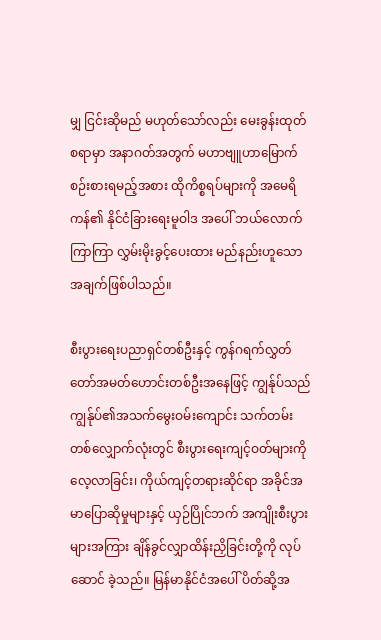မျှ ငြင်းဆိုမည် မဟုတ်သော်လည်း မေးခွန်းထုတ်စရာမှာ အနာဂတ်အတွက် မဟာဗျူဟာမြောက် စဉ်းစားရမည့်အစား ထိုကိစ္စရပ်များကို အမေရိကန်၏ နိုင်ငံခြားရေးမူဝါဒ အပေါ် ဘယ်လောက်ကြာကြာ လွှမ်းမိုးခွင့်ပေးထား မည်နည်းဟူသော အချက်ဖြစ်ပါသည်။

စီးပွားရေးပညာရှင်တစ်ဦးနှင့် ကွန်ဂရက်လွှတ်တော်အမတ်ဟောင်းတစ်ဦးအနေဖြင့် ကျွန်ုပ်သည် ကျွန်ုပ်၏အသက်မွေးဝမ်းကျောင်း သက်တမ်းတစ်လျှောက်လုံးတွင် စီးပွားရေးကျင့်ဝတ်များကိုလေ့လာခြင်း၊ ကိုယ်ကျင့်တရားဆိုင်ရာ အခိုင်အမာပြောဆိုမှုများနှင့် ယှဉ်ပြိုင်ဘက် အကျိုးစီးပွားများအကြား ချိန်ခွင်လျှာထိန်းညှိခြင်းတို့ကို လုပ်ဆောင် ခဲ့သည်။ မြန်မာနိုင်ငံအပေါ် ပိတ်ဆို့အ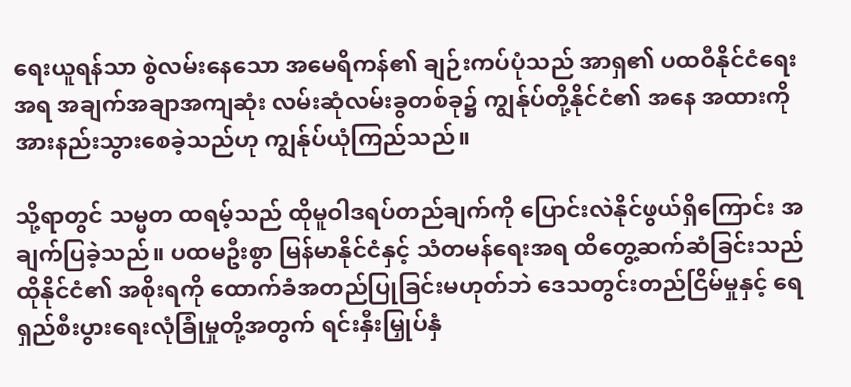ရေးယူရန်သာ စွဲလမ်းနေသော အမေရိကန်၏ ချဉ်းကပ်ပုံသည် အာရှ၏ ပထဝီနိုင်ငံရေးအရ အချက်အချာအကျဆုံး လမ်းဆုံလမ်းခွတစ်ခု၌ ကျွန်ုပ်တို့နိုင်ငံ၏ အနေ အထားကို အားနည်းသွားစေခဲ့သည်ဟု ကျွန်ုပ်ယုံကြည်သည်။

သို့ရာတွင် သမ္မတ ထရမ့်သည် ထိုမူဝါဒရပ်တည်ချက်ကို ပြောင်းလဲနိုင်ဖွယ်ရှိကြောင်း အချက်ပြခဲ့သည်။ ပထမဦးစွာ မြန်မာနိုင်ငံနှင့် သံတမန်ရေးအရ ထိတွေ့ဆက်ဆံခြင်းသည် ထိုနိုင်ငံ၏ အစိုးရကို ထောက်ခံအတည်ပြုခြင်းမဟုတ်ဘဲ ဒေသတွင်းတည်ငြိမ်မှုနှင့် ရေရှည်စီးပွားရေးလုံခြုံမှုတို့အတွက် ရင်းနှီးမြှုပ်နှံ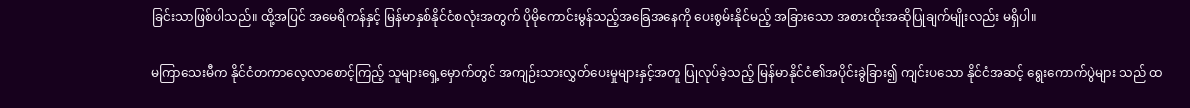ခြင်းသာဖြစ်ပါသည်။ ထို့အပြင် အမေရိကန်နှင့် မြန်မာနှစ်နိုင်ငံစလုံးအတွက် ပိုမိုကောင်းမွန်သည့်အခြေအနေကို ပေးစွမ်းနိုင်မည့် အခြားသော အစားထိုးအဆိုပြုချက်မျိုးလည်း မရှိပါ။

မကြာသေးမီက နိုင်ငံတကာလေ့လာစောင့်ကြည့် သူများရှေ့မှောက်တွင် အကျဉ်းသားလွှတ်ပေးမှုများနှင့်အတူ ပြုလုပ်ခဲ့သည့် မြန်မာနိုင်ငံ၏အပိုင်းခွဲခြား၍ ကျင်းပသော နိုင်ငံအဆင့် ရွေးကောက်ပွဲများ သည် ထ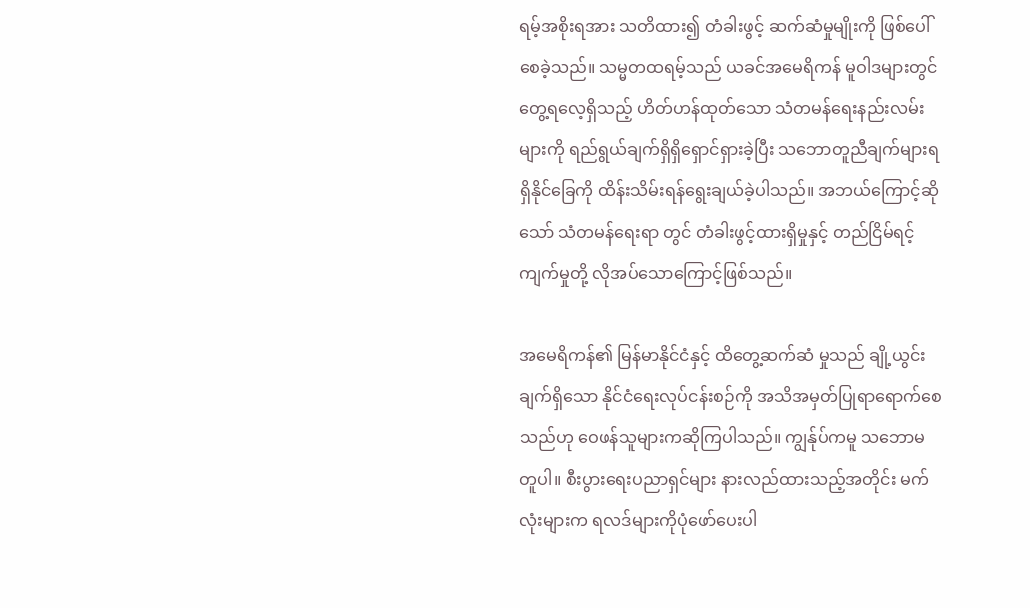ရမ့်အစိုးရအား သတိထား၍ တံခါးဖွင့် ဆက်ဆံမှုမျိုးကို ဖြစ်ပေါ်စေခဲ့သည်။ သမ္မတထရမ့်သည် ယခင်အမေရိကန် မူဝါဒများတွင် တွေ့ရလေ့ရှိသည့် ဟိတ်ဟန်ထုတ်သော သံတမန်ရေးနည်းလမ်းများကို ရည်ရွယ်ချက်ရှိရှိရှောင်ရှားခဲ့ပြီး သဘောတူညီချက်များရရှိနိုင်ခြေကို ထိန်းသိမ်းရန်ရွေးချယ်ခဲ့ပါသည်။ အဘယ်ကြောင့်ဆိုသော် သံတမန်ရေးရာ တွင် တံခါးဖွင့်ထားရှိမှုနှင့် တည်ငြိမ်ရင့်ကျက်မှုတို့ လိုအပ်သောကြောင့်ဖြစ်သည်။

အမေရိကန်၏ မြန်မာနိုင်ငံနှင့် ထိတွေ့ဆက်ဆံ မှုသည် ချို့ယွင်းချက်ရှိသော နိုင်ငံရေးလုပ်ငန်းစဉ်ကို အသိအမှတ်ပြုရာရောက်စေသည်ဟု ဝေဖန်သူများကဆိုကြပါသည်။ ကျွန်ုပ်ကမူ သဘောမတူပါ။ စီးပွားရေးပညာရှင်များ နားလည်ထားသည့်အတိုင်း မက်လုံးများက ရလဒ်များကိုပုံဖော်ပေးပါ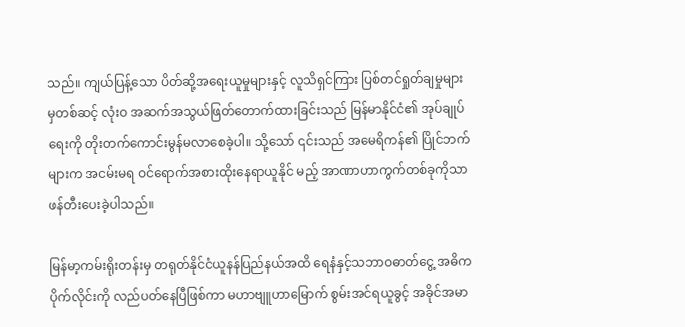သည်။ ကျယ်ပြန့်သော ပိတ်ဆို့အရေးယူမှုများနှင့် လူသိရှင်ကြား ပြစ်တင်ရှုတ်ချမှုများမှတစ်ဆင့် လုံးဝ အဆက်အသွယ်ဖြတ်တောက်ထားခြင်းသည် မြန်မာနိုင်ငံ၏ အုပ်ချုပ်ရေးကို တိုးတက်ကောင်းမွန်မလာစေခဲ့ပါ။ သို့သော် ၎င်းသည် အမေရိကန်၏ ပြိုင်ဘက် များက အငမ်းမရ ဝင်ရောက်အစားထိုးနေရာယူနိုင် မည့် အာဏာဟာကွက်တစ်ခုကိုသာ ဖန်တီးပေးခဲ့ပါသည်။

မြန်မာ့ကမ်းရိုးတန်းမှ တရုတ်နိုင်ငံယူနန်ပြည်နယ်အထိ ရေနံနှင့်သဘာဝဓာတ်ငွေ့ အဓိကပိုက်လိုင်းကို လည်ပတ်နေပြီဖြစ်ကာ မဟာဗျူဟာမြောက် စွမ်းအင်ရယူခွင့် အခိုင်အမာ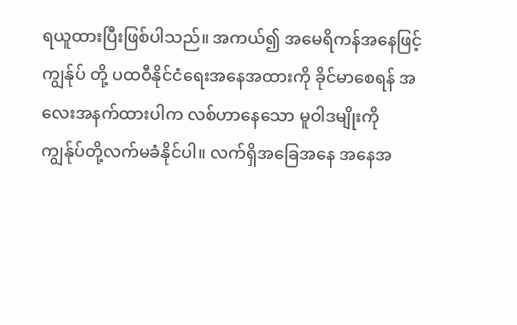ရယူထားပြီးဖြစ်ပါသည်။ အကယ်၍ အမေရိကန်အနေဖြင့် ကျွန်ုပ် တို့ ပထဝီနိုင်ငံရေးအနေအထားကို ခိုင်မာစေရန် အလေးအနက်ထားပါက လစ်ဟာနေသော မူဝါဒမျိုးကို ကျွန်ုပ်တို့လက်မခံနိုင်ပါ။ လက်ရှိအခြေအနေ အနေအ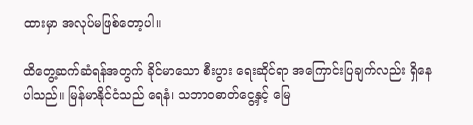ထားမှာ အလုပ်မဖြစ်တော့ပါ။

ထိတွေ့ဆက်ဆံရန်အတွက် ခိုင်မာသော စီးပွား ရေးဆိုင်ရာ အကြောင်းပြချက်လည်း ရှိနေပါသည်။ မြန်မာနိုင်ငံသည် ရေနံ၊ သဘာဝဓာတ်ငွေ့နှင့် မြေ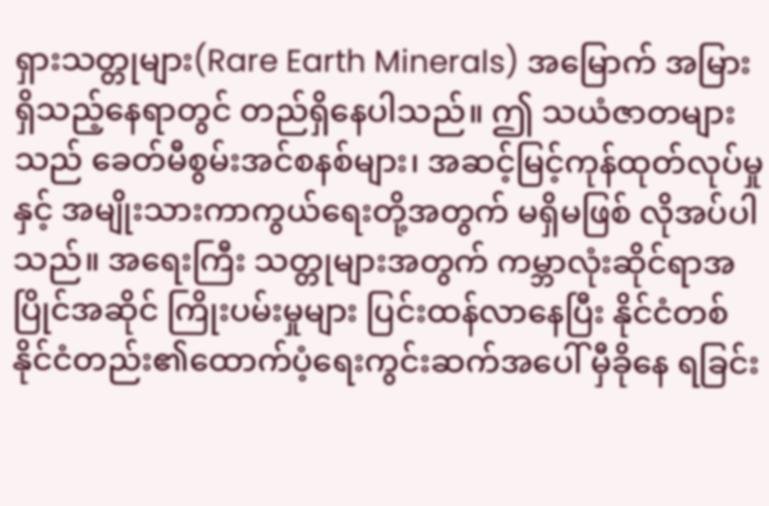ရှားသတ္တုများ(Rare Earth Minerals) အမြောက် အမြားရှိသည့်နေရာတွင် တည်ရှိနေပါသည်။ ဤ သယံဇာတများသည် ခေတ်မီစွမ်းအင်စနစ်များ၊ အဆင့်မြင့်ကုန်ထုတ်လုပ်မှုနှင့် အမျိုးသားကာကွယ်ရေးတို့အတွက် မရှိမဖြစ် လိုအပ်ပါသည်။ အရေးကြီး သတ္တုများအတွက် ကမ္ဘာလုံးဆိုင်ရာအပြိုင်အဆိုင် ကြိုးပမ်းမှုများ ပြင်းထန်လာနေပြီး နိုင်ငံတစ်နိုင်ငံတည်း၏ထောက်ပံ့ရေးကွင်းဆက်အပေါ် မှီခိုနေ ရခြင်း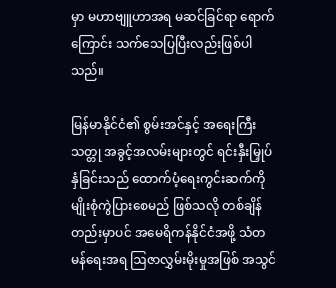မှာ မဟာဗျူဟာအရ မဆင်ခြင်ရာ ရောက်ကြောင်း သက်သေပြပြီးလည်းဖြစ်ပါသည်။

မြန်မာနိုင်ငံ၏ စွမ်းအင်နှင့် အရေးကြီးသတ္တု အခွင့်အလမ်းများတွင် ရင်းနှီးမြှုပ်နှံခြင်းသည် ထောက်ပံ့ရေးကွင်းဆက်ကို မျိုးစုံကွဲပြားစေမည် ဖြစ်သလို တစ်ချိန်တည်းမှာပင် အမေရိကန်နိုင်ငံအဖို့ သံတမန်ရေးအရ ဩဇာလွှမ်းမိုးမှုအဖြစ် အသွင်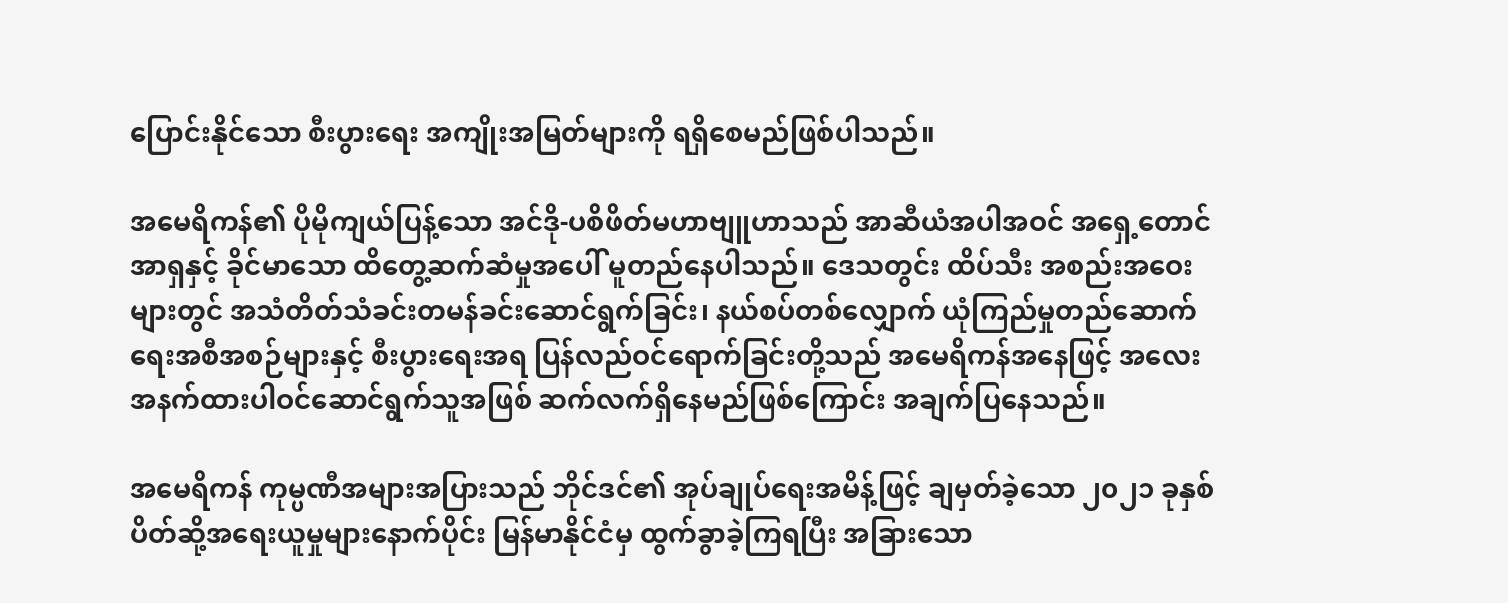ပြောင်းနိုင်သော စီးပွားရေး အကျိုးအမြတ်များကို ရရှိစေမည်ဖြစ်ပါသည်။

အမေရိကန်၏ ပိုမိုကျယ်ပြန့်သော အင်ဒို-ပစိဖိတ်မဟာဗျူဟာသည် အာဆီယံအပါအဝင် အရှေ့တောင်အာရှနှင့် ခိုင်မာသော ထိတွေ့ဆက်ဆံမှုအပေါ် မူတည်နေပါသည်။ ဒေသတွင်း ထိပ်သီး အစည်းအဝေးများတွင် အသံတိတ်သံခင်းတမန်ခင်းဆောင်ရွက်ခြင်း၊ နယ်စပ်တစ်လျှောက် ယုံကြည်မှုတည်ဆောက်ရေးအစီအစဉ်များနှင့် စီးပွားရေးအရ ပြန်လည်ဝင်ရောက်ခြင်းတို့သည် အမေရိကန်အနေဖြင့် အလေးအနက်ထားပါဝင်ဆောင်ရွက်သူအဖြစ် ဆက်လက်ရှိနေမည်ဖြစ်ကြောင်း အချက်ပြနေသည်။

အမေရိကန် ကုမ္ပဏီအများအပြားသည် ဘိုင်ဒင်၏ အုပ်ချုပ်ရေးအမိန့်ဖြင့် ချမှတ်ခဲ့သော ၂၀၂၁ ခုနှစ် ပိတ်ဆို့အရေးယူမှုများနောက်ပိုင်း မြန်မာနိုင်ငံမှ ထွက်ခွာခဲ့ကြရပြီး အခြားသော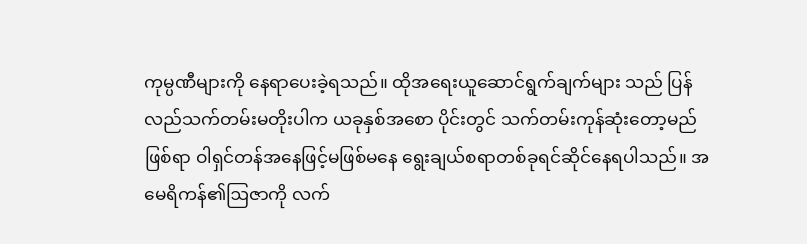ကုမ္ပဏီများကို နေရာပေးခဲ့ရသည်။ ထိုအရေးယူဆောင်ရွက်ချက်များ သည် ပြန်လည်သက်တမ်းမတိုးပါက ယခုနှစ်အစော ပိုင်းတွင် သက်တမ်းကုန်ဆုံးတော့မည်ဖြစ်ရာ ဝါရှင်တန်အနေဖြင့်မဖြစ်မနေ ရွေးချယ်စရာတစ်ခုရင်ဆိုင်နေရပါသည်။ အမေရိကန်၏ဩဇာကို လက်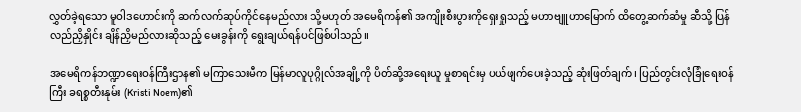လွှတ်ခဲ့ရသော မူဝါဒဟောင်းကို ဆက်လက်ဆုပ်ကိုင်နေမည်လား သို့မဟုတ် အမေရိကန်၏ အကျိုးစီးပွားကိုရှေးရှုသည့် မဟာဗျူဟာမြောက် ထိတွေ့ဆက်ဆံမှု ဆီသို့ ပြန်လည်ညှိနှိုင်း ချိန်ညှိမည်လားဆိုသည့် မေးခွန်းကို ရွေးချယ်ရန်ပင်ဖြစ်ပါသည်။

အမေရိကန်ဘဏ္ဍာရေးဝန်ကြီးဌာန၏ မကြာသေးမီက မြန်မာလူပုဂ္ဂိုလ်အချို့ကို ပိတ်ဆို့အရေးယူ မှုစာရင်းမှ ပယ်ဖျက်ပေးခဲ့သည့် ဆုံးဖြတ်ချက်၊ ပြည်တွင်းလုံခြုံရေးဝန်ကြီး ခရစ္စတီးနုမ်း (Kristi Noem)၏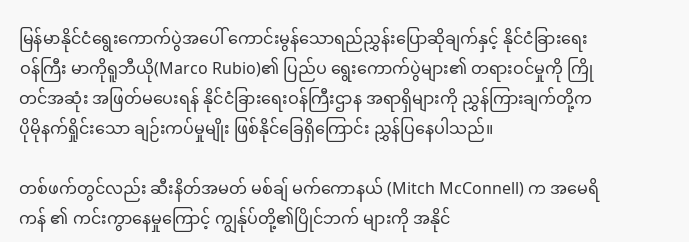မြန်မာနိုင်ငံရွေးကောက်ပွဲအပေါ် ကောင်းမွန်သောရည်ညွှန်းပြောဆိုချက်နှင့် နိုင်ငံခြားရေးဝန်ကြီး မာကိုရူဘီယို(Marco Rubio)၏ ပြည်ပ ရွေးကောက်ပွဲများ၏ တရားဝင်မှုကို ကြိုတင်အဆုံး အဖြတ်မပေးရန် နိုင်ငံခြားရေးဝန်ကြီးဌာန အရာရှိများကို ညွှန်ကြားချက်တို့က ပိုမိုနက်ရှိုင်းသော ချဉ်းကပ်မှုမျိုး ဖြစ်နိုင်ခြေရှိကြောင်း ညွှန်ပြနေပါသည်။

တစ်ဖက်တွင်လည်း ဆီးနိတ်အမတ် မစ်ချ် မက်ကောနယ် (Mitch McConnell) က အမေရိကန် ၏ ကင်းကွာနေမှုကြောင့် ကျွန်ုပ်တို့၏ပြိုင်ဘက် များကို အနိုင်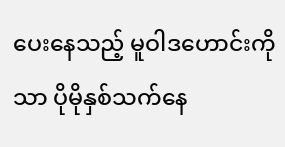ပေးနေသည့် မူဝါဒဟောင်းကိုသာ ပိုမိုနှစ်သက်နေ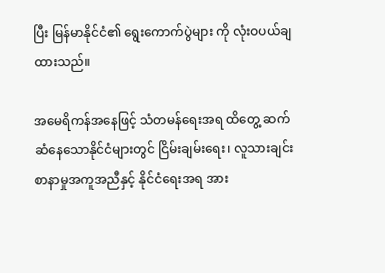ပြီး မြန်မာနိုင်ငံ၏ ရွေးကောက်ပွဲများ ကို လုံးဝပယ်ချထားသည်။

အမေရိကန်အနေဖြင့် သံတမန်ရေးအရ ထိတွေ့ ဆက်ဆံနေသောနိုင်ငံများတွင် ငြိမ်းချမ်းရေး၊ လူသားချင်းစာနာမှုအကူအညီနှင့် နိုင်ငံရေးအရ အား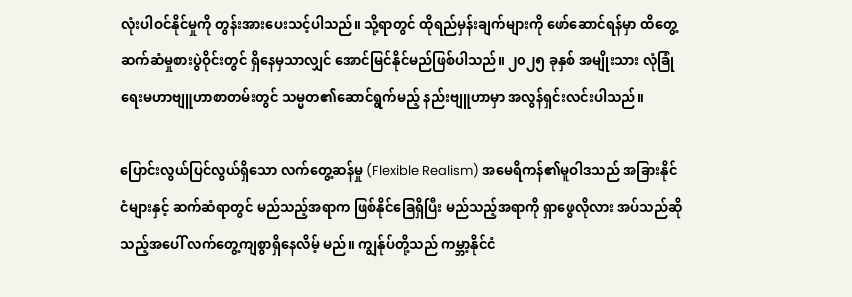လုံးပါဝင်နိုင်မှုကို တွန်းအားပေးသင့်ပါသည်။ သို့ရာတွင် ထိုရည်မှန်းချက်များကို ဖော်ဆောင်ရန်မှာ ထိတွေ့ဆက်ဆံမှုစားပွဲဝိုင်းတွင် ရှိနေမှသာလျှင် အောင်မြင်နိုင်မည်ဖြစ်ပါသည်။ ၂၀၂၅ ခုနှစ် အမျိုးသား လုံခြုံရေးမဟာဗျူဟာစာတမ်းတွင် သမ္မတ၏ဆောင်ရွက်မည့် နည်းဗျူဟာမှာ အလွန်ရှင်းလင်းပါသည်။

ပြောင်းလွယ်ပြင်လွယ်ရှိသော လက်တွေ့ဆန်မှု (Flexible Realism) အမေရိကန်၏မူဝါဒသည် အခြားနိုင်ငံများနှင့် ဆက်ဆံရာတွင် မည်သည့်အရာက ဖြစ်နိုင်ခြေရှိပြီး မည်သည့်အရာကို ရှာဖွေလိုလား အပ်သည်ဆိုသည့်အပေါ် လက်တွေ့ကျစွာရှိနေလိမ့် မည်။ ကျွန်ုပ်တို့သည် ကမ္ဘာ့နိုင်ငံ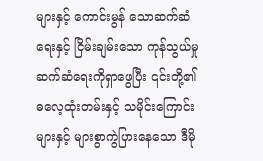များနှင့် ကောင်းမွန် သောဆက်ဆံရေးနှင့် ငြိမ်းချမ်းသော ကုန်သွယ်မှုဆက်ဆံရေးကိုရှာဖွေပြီး ၎င်းတို့၏ ဓလေ့ထုံးတမ်းနှင့် သမိုင်းကြောင်းများနှင့် များစွာကွဲပြားနေသော ဒီမို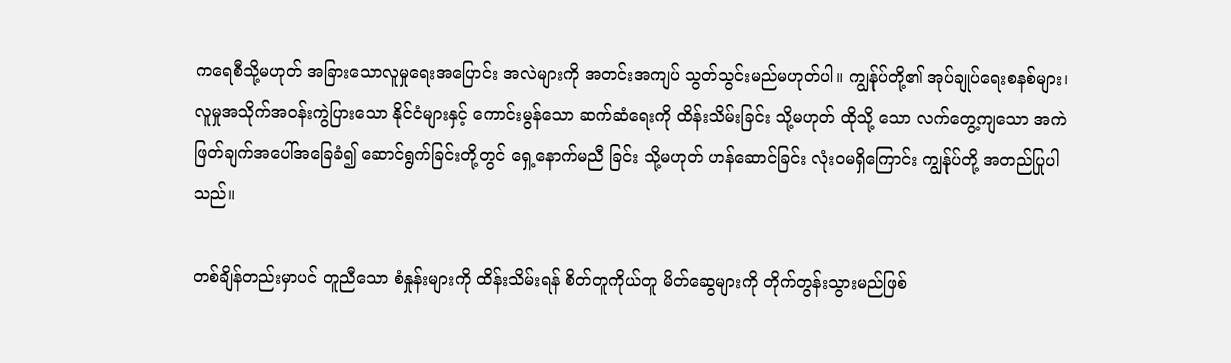ကရေစီသို့မဟုတ် အခြားသောလူမှုရေးအပြောင်း အလဲများကို အတင်းအကျပ် သွတ်သွင်းမည်မဟုတ်ပါ။ ကျွန်ုပ်တို့၏ အုပ်ချုပ်ရေးစနစ်များ၊ လူမှုအသိုက်အဝန်းကွဲပြားသော နိုင်ငံများနှင့် ကောင်းမွန်သော ဆက်ဆံရေးကို ထိန်းသိမ်းခြင်း သို့မဟုတ် ထိုသို့ သော လက်တွေ့ကျသော အကဲဖြတ်ချက်အပေါ်အခြေခံ၍ ဆောင်ရွက်ခြင်းတို့တွင် ရှေ့နောက်မညီ ခြင်း သို့မဟုတ် ဟန်ဆောင်ခြင်း လုံးဝမရှိကြောင်း ကျွန်ုပ်တို့ အတည်ပြုပါသည်။

တစ်ချိန်တည်းမှာပင် တူညီသော စံနှုန်းများကို ထိန်းသိမ်းရန် စိတ်တူကိုယ်တူ မိတ်ဆွေများကို တိုက်တွန်းသွားမည်ဖြစ်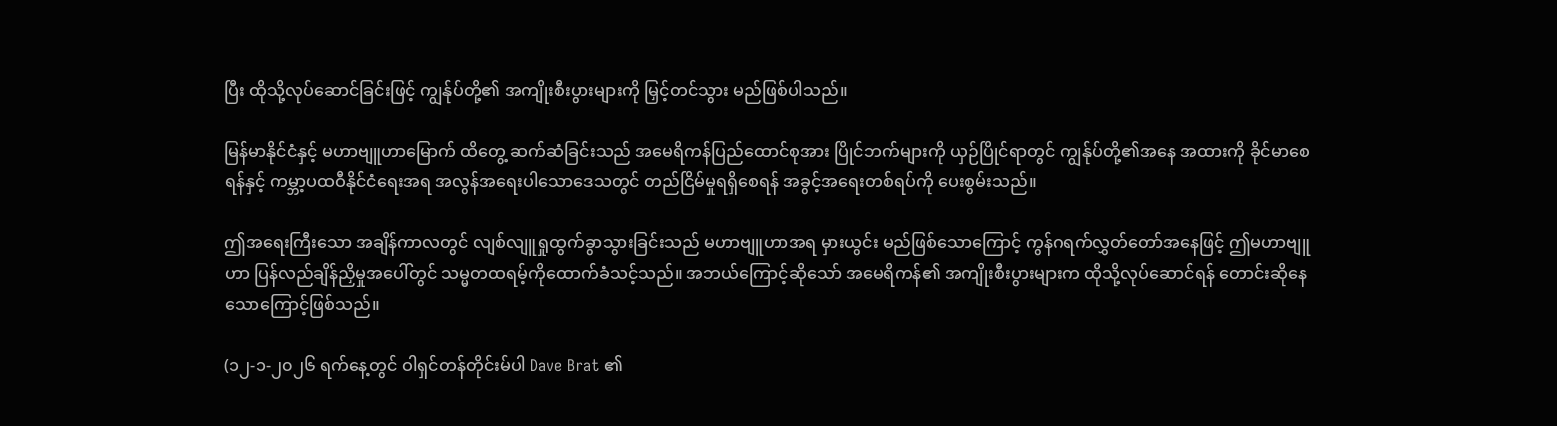ပြီး ထိုသို့လုပ်ဆောင်ခြင်းဖြင့် ကျွန်ုပ်တို့၏ အကျိုးစီးပွားများကို မြှင့်တင်သွား မည်ဖြစ်ပါသည်။

မြန်မာနိုင်ငံနှင့် မဟာဗျူဟာမြောက် ထိတွေ့ ဆက်ဆံခြင်းသည် အမေရိကန်ပြည်ထောင်စုအား ပြိုင်ဘက်များကို ယှဉ်ပြိုင်ရာတွင် ကျွန်ုပ်တို့၏အနေ အထားကို ခိုင်မာစေရန်နှင့် ကမ္ဘာ့ပထဝီနိုင်ငံရေးအရ အလွန်အရေးပါသောဒေသတွင် တည်ငြိမ်မှုရရှိစေရန် အခွင့်အရေးတစ်ရပ်ကို ပေးစွမ်းသည်။

ဤအရေးကြီးသော အချိန်ကာလတွင် လျစ်လျူရှုထွက်ခွာသွားခြင်းသည် မဟာဗျူဟာအရ မှားယွင်း မည်ဖြစ်သောကြောင့် ကွန်ဂရက်လွှတ်တော်အနေဖြင့် ဤမဟာဗျူဟာ ပြန်လည်ချိန်ညှိမှုအပေါ်တွင် သမ္မတထရမ့်ကိုထောက်ခံသင့်သည်။ အဘယ်ကြောင့်ဆိုသော် အမေရိကန်၏ အကျိုးစီးပွားများက ထိုသို့လုပ်ဆောင်ရန် တောင်းဆိုနေသောကြောင့်ဖြစ်သည်။

(၁၂-၁-၂၀၂၆ ရက်နေ့တွင် ဝါရှင်တန်တိုင်းမ်ပါ Dave Brat ၏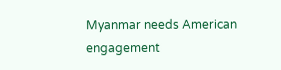Myanmar needs American engagement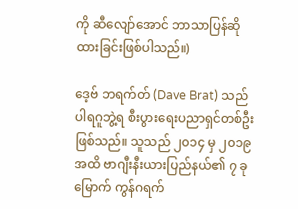ကို ဆီလျော်အောင် ဘာသာပြန်ဆိုထားခြင်းဖြစ်ပါသည်။)

ဒေ့ဗ် ဘရက်တ် (Dave Brat) သည် ပါရဂူဘွဲ့ရ စီးပွားရေးပညာရှင်တစ်ဦးဖြစ်သည်။ သူသည် ၂၀၁၄ မှ ၂၀၁၉ အထိ ဗာဂျီးနီးယားပြည်နယ်၏ ၇ ခုမြောက် ကွန်ဂရက်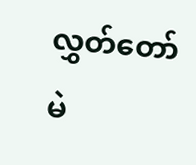လွှတ်တော်မဲ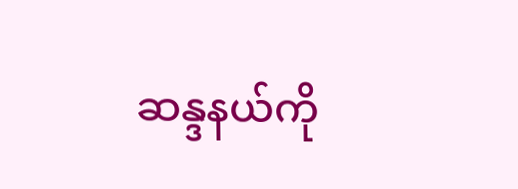ဆန္ဒနယ်ကို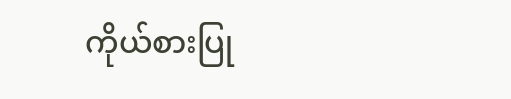ကိုယ်စားပြု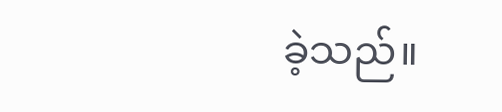ခဲ့သည်။